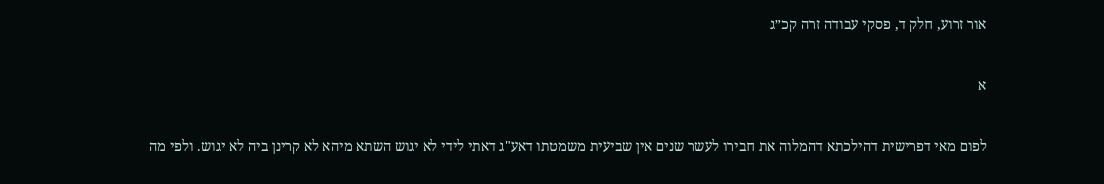אור זרוע, חלק ד, פסקי עבודה זרה קכ״ג

א

לפום מאי דפרישית דהילכתא דהמלוה את חבירו לעשר שנים אין שביעית משמטתו דאע"ג דאתי לידי לא יגוש השתא מיהא לא קרינן ביה לא יגוש. ולפי מה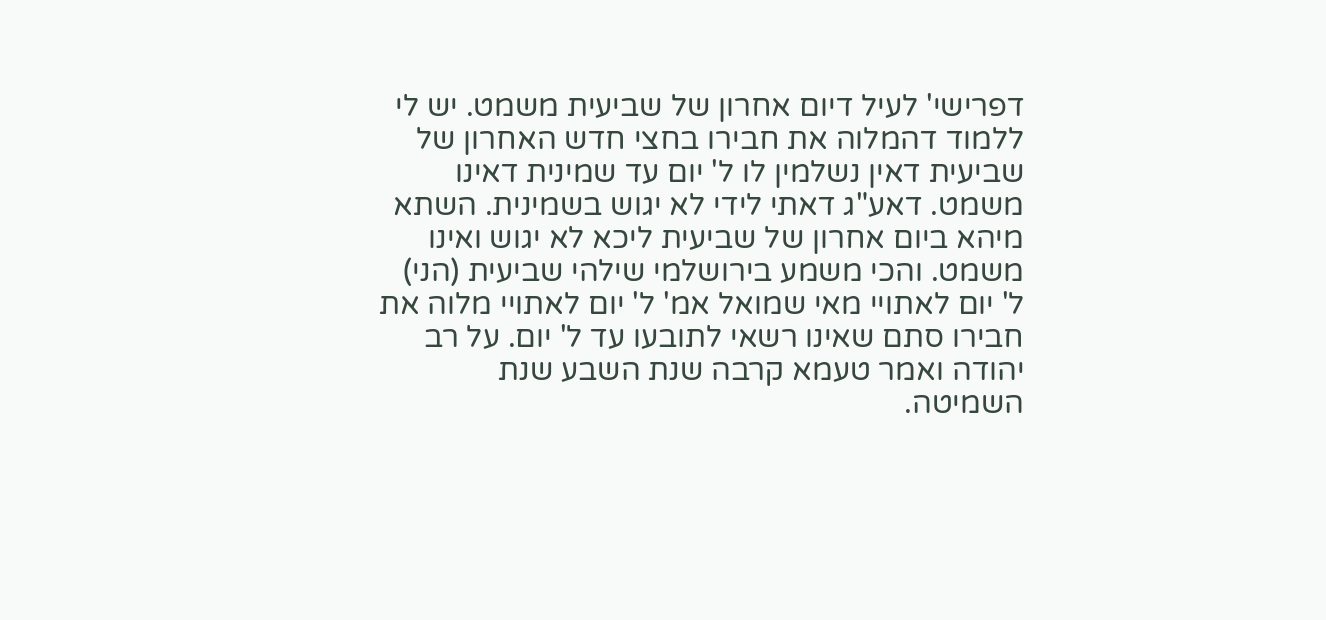דפרישי' לעיל דיום אחרון של שביעית משמט. יש לי ללמוד דהמלוה את חבירו בחצי חדש האחרון של שביעית דאין נשלמין לו ל' יום עד שמינית דאינו משמט. דאע"ג דאתי לידי לא יגוש בשמינית. השתא מיהא ביום אחרון של שביעית ליכא לא יגוש ואינו משמט. והכי משמע בירושלמי שילהי שביעית (הני) ל' יום לאתויי מאי שמואל אמ' ל' יום לאתויי מלוה את חבירו סתם שאינו רשאי לתובעו עד ל' יום. על רב יהודה ואמר טעמא קרבה שנת השבע שנת השמיטה.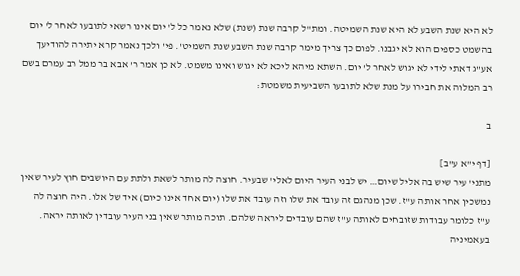לא היא שנת השבע לא היא שנת השמיטה. ומת"ל קרבה שנת (שנת) שלא נאמר כל ל' יום אינו רשאי לתובעו לאחר ל' יום בהשמט כספים הוא לא יגבנו. לפום כך צריך מימר קרבה שנת השבע שנת השמיט'. פי' ולכך נאמר קרא יתירה להודיעך אע"ג דאתי לידי לא יגוש לאחר ל' יום. השתא מיהא ליכא לא יגוש ואינו משמט. לא כן אמר ר' אבא בר ממל רב עמרם בשם רב המלוה את חבירו על מנת שלא לתובעו השביעית משמטת:

ב

[דף י"א ע"ב]
מתני' עיר שיש בה אליל שיום… יש לבני העיר היום לאלי' שבעיר. חוצה לה מותר לשאת ולתת עם היושבים חוץ לעיר שאין נמשכין אחר אותה ע"ז. שכן מנהגם זה עובד את שלו וזה עובד את שלו (יום אחד אינו כיום) איד של אלו. היה חוצה לה ע"ז כלומר עבודות שזובחים לאותה ע"ז שהם עובדים ליראה שלהם. תוכה מותר שאין בני העיר עובדין לאותה יראה. בעאמיניה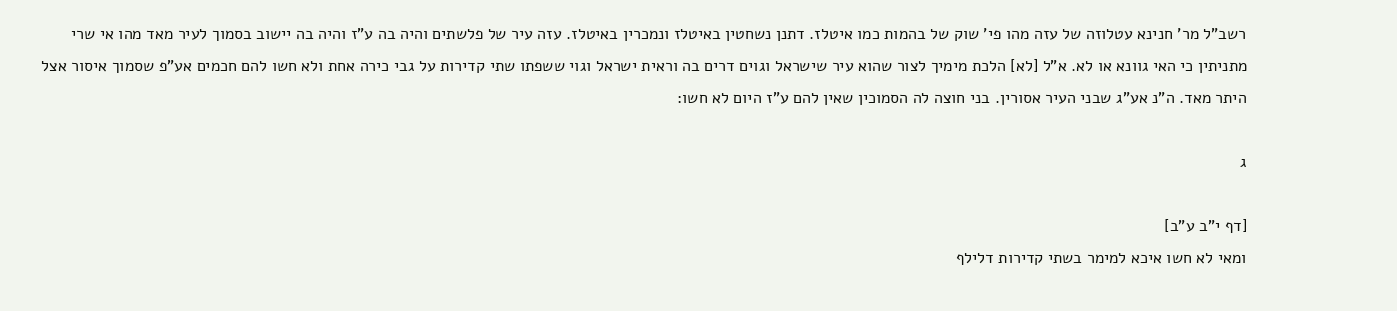רשב"ל מר' חנינא עטלוזה של עזה מהו פי' שוק של בהמות כמו איטלז. דתנן נשחטין באיטלז ונמכרין באיטלז. עזה עיר של פלשתים והיה בה ע"ז והיה בה יישוב בסמוך לעיר מאד מהו אי שרי מתניתין כי האי גוונא או לא. א"ל [לא] הלכת מימיך לצור שהוא עיר שישראל וגוים דרים בה וראית ישראל וגוי ששפתו שתי קדירות על גבי כירה אחת ולא חשו להם חכמים אע"פ שסמוך איסור אצל היתר מאד. ה"נ אע"ג שבני העיר אסורין. בני חוצה לה הסמוכין שאין להם ע"ז היום לא חשו:

ג

[דף י"ב ע"ב]
ומאי לא חשו איכא למימר בשתי קדירות דלילף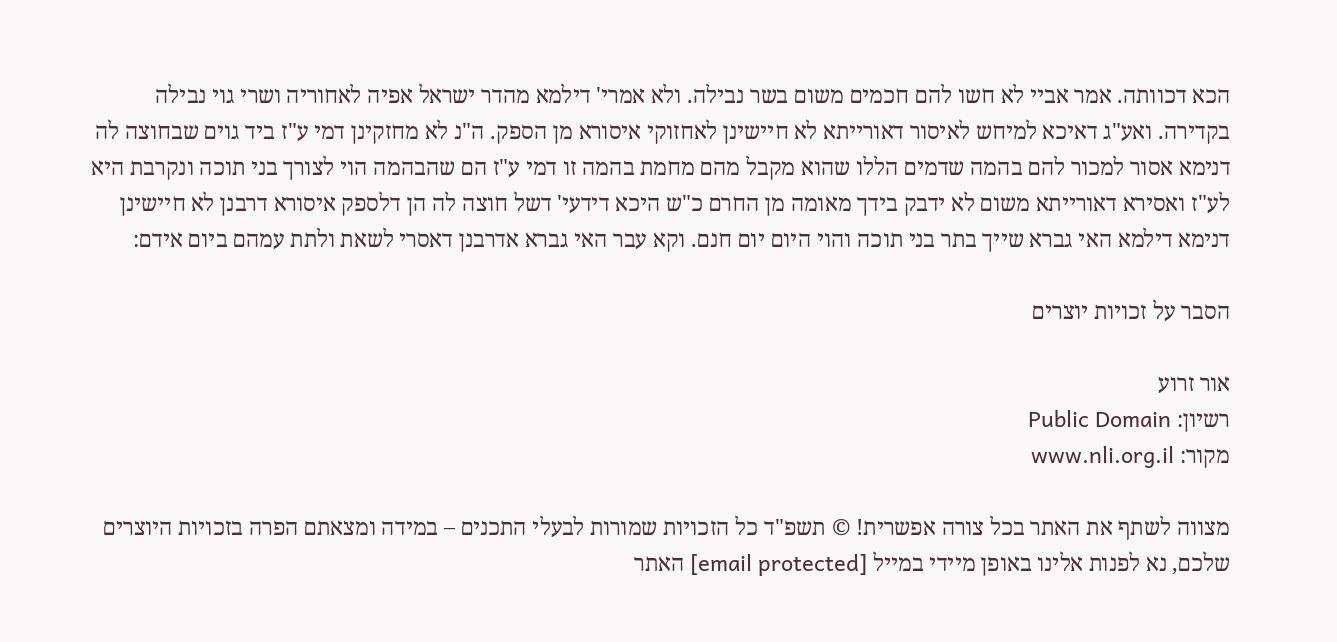הכא דכוותה. אמר אביי לא חשו להם חכמים משום בשר נבילה. ולא אמרי' דילמא מהדר ישראל אפיה לאחוריה ושרי גוי נבילה בקדירה. ואע"ג דאיכא למיחש לאיסור דאורייתא לא חיישינן לאחזוקי איסורא מן הספק. ה"נ לא מחזקינן דמי ע"ז ביד גוים שבחוצה לה דנימא אסור למכור להם בהמה שדמים הללו שהוא מקבל מהם מחמת בהמה זו דמי ע"ז הם שהבהמה הוי לצורך בני תוכה ונקרבת היא לע"ז ואסירא דאורייתא משום לא ידבק בידך מאומה מן החרם כ"ש היכא דידעי' דשל חוצה לה הן דלספק איסורא דרבנן לא חיישינן דנימא דילמא האי גברא שייך בתר בני תוכה והוי היום יום חנם. וקא עבר האי גברא אדרבנן דאסרי לשאת ולתת עמהם ביום אידם:

הסבר על זכויות יוצרים

אור זרוע
רשיון: Public Domain
מקור: www.nli.org.il

מצווה לשתף את האתר בכל צורה אפשרית! © תשפ"ד כל הזכויות שמורות לבעלי התכנים – במידה ומצאתם הפרה בזכויות היוצרים שלכם, נא לפנות אלינו באופן מיידי במייל [email protected] האתר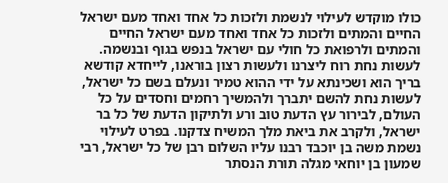כולו מוקדש לעילוי לנשמת ולזכות כל אחד ואחד מעם ישראל החיים והמתים ולזכות כל אחד ואחד מעם ישראל החיים והמתים ולרפואת כל חולי עם ישראל בנפש בגוף ובנשמה. לעשות נחת רוח ליצרנו ולעשות רצון בוראנו, לייחדא קודשא בריך הוא ושכינתא על ידי ההוא טמיר ונעלם בשם כל ישראל, לעשות נחת להשם יתברך ולהמשיך רחמים וחסדים על כל העולם, לבירור עץ הדעת טוב ורע ולתיקון הדעת של כל בר ישראל, ולקרב את ביאת מלך המשיח צדקנו. בפרט לעילוי נשמת משה בן יוכבד רבנו עליו השלום רבן של כל ישראל, רבי שמעון בן יוחאי מגלה תורת הנסתר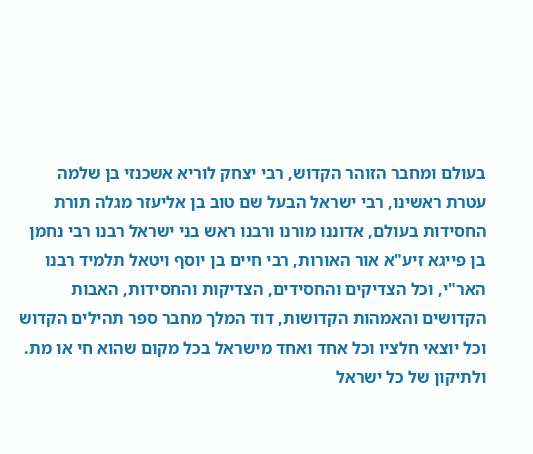בעולם ומחבר הזוהר הקדוש, רבי יצחק לוריא אשכנזי בן שלמה עטרת ראשינו, רבי ישראל הבעל שם טוב בן אליעזר מגלה תורת החסידות בעולם, אדוננו מורנו ורבנו ראש בני ישראל רבנו רבי נחמן בן פייגא זיע"א אור האורות, רבי חיים בן יוסף ויטאל תלמיד רבנו האר"י, וכל הצדיקים והחסידים, הצדיקות והחסידות, האבות הקדושים והאמהות הקדושות, דוד המלך מחבר ספר תהילים הקדוש וכל יוצאי חלציו וכל אחד ואחד מישראל בכל מקום שהוא חי או מת. ולתיקון של כל ישראל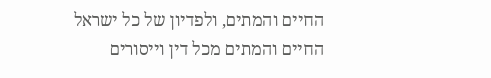החיים והמתים, ולפדיון של כל ישראל החיים והמתים מכל דין וייסורים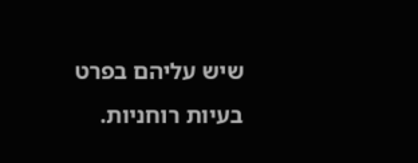שיש עליהם בפרט בעיות רוחניות.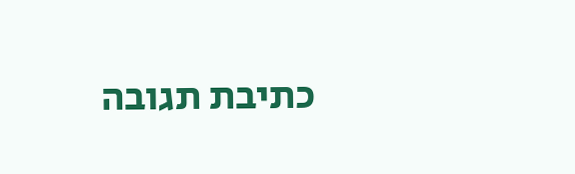כתיבת תגובה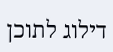דילוג לתוכן